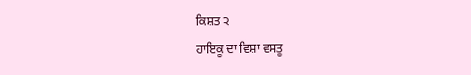ਕਿਸ਼ਤ ੨
ਹਾਇਕੂ ਦਾ ਵਿਸ਼ਾ ਵਸਤੂ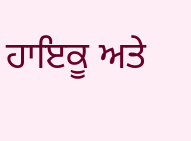ਹਾਇਕੂ ਅਤੇ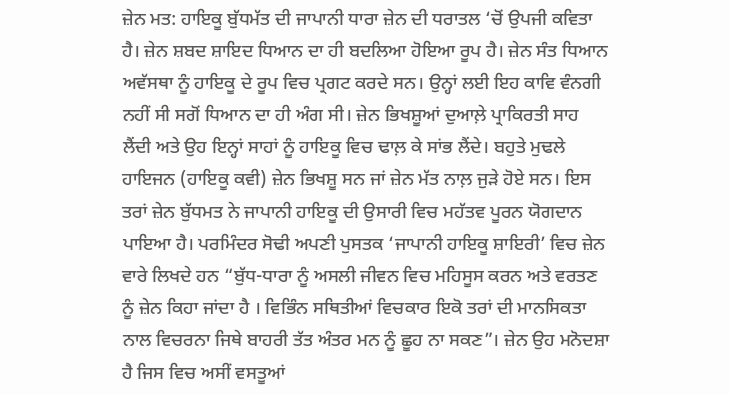ਜ਼ੇਨ ਮਤ: ਹਾਇਕੂ ਬੁੱਧਮੱਤ ਦੀ ਜਾਪਾਨੀ ਧਾਰਾ ਜ਼ੇਨ ਦੀ ਧਰਾਤਲ ‘ਚੋਂ ਉਪਜੀ ਕਵਿਤਾ ਹੈ। ਜ਼ੇਨ ਸ਼ਬਦ ਸ਼ਾਇਦ ਧਿਆਨ ਦਾ ਹੀ ਬਦਲਿਆ ਹੋਇਆ ਰੂਪ ਹੈ। ਜ਼ੇਨ ਸੰਤ ਧਿਆਨ ਅਵੱਸਥਾ ਨੂੰ ਹਾਇਕੂ ਦੇ ਰੂਪ ਵਿਚ ਪ੍ਰਗਟ ਕਰਦੇ ਸਨ। ਉਨ੍ਹਾਂ ਲਈ ਇਹ ਕਾਵਿ ਵੰਨਗੀ ਨਹੀਂ ਸੀ ਸਗੋਂ ਧਿਆਨ ਦਾ ਹੀ ਅੰਗ ਸੀ। ਜ਼ੇਨ ਭਿਖਸ਼ੂਆਂ ਦੁਆਲ਼ੇ ਪ੍ਰਾਕਿਰਤੀ ਸਾਹ ਲੈਂਦੀ ਅਤੇ ਉਹ ਇਨ੍ਹਾਂ ਸਾਹਾਂ ਨੂੰ ਹਾਇਕੂ ਵਿਚ ਢਾਲ਼ ਕੇ ਸਾਂਭ ਲੈਂਦੇ। ਬਹੁਤੇ ਮੁਢਲੇ ਹਾਇਜਨ (ਹਾਇਕੂ ਕਵੀ) ਜ਼ੇਨ ਭਿਖਸ਼ੂ ਸਨ ਜਾਂ ਜ਼ੇਨ ਮੱਤ ਨਾਲ਼ ਜੁੜੇ ਹੋਏ ਸਨ। ਇਸ ਤਰਾਂ ਜ਼ੇਨ ਬੁੱਧਮਤ ਨੇ ਜਾਪਾਨੀ ਹਾਇਕੂ ਦੀ ਉਸਾਰੀ ਵਿਚ ਮਹੱਤਵ ਪੂਰਨ ਯੋਗਦਾਨ ਪਾਇਆ ਹੈ। ਪਰਮਿੰਦਰ ਸੋਢੀ ਅਪਣੀ ਪੁਸਤਕ ‘ਜਾਪਾਨੀ ਹਾਇਕੂ ਸ਼ਾਇਰੀ’ ਵਿਚ ਜ਼ੇਨ ਵਾਰੇ ਲਿਖਦੇ ਹਨ “ਬੁੱਧ-ਧਾਰਾ ਨੂੰ ਅਸਲੀ ਜੀਵਨ ਵਿਚ ਮਹਿਸੂਸ ਕਰਨ ਅਤੇ ਵਰਤਣ ਨੂੰ ਜ਼ੇਨ ਕਿਹਾ ਜਾਂਦਾ ਹੈ । ਵਿਭਿੰਨ ਸਥਿਤੀਆਂ ਵਿਚਕਾਰ ਇਕੋ ਤਰਾਂ ਦੀ ਮਾਨਸਿਕਤਾ ਨਾਲ ਵਿਚਰਨਾ ਜਿਥੇ ਬਾਹਰੀ ਤੱਤ ਅੰਤਰ ਮਨ ਨੂੰ ਛੂਹ ਨਾ ਸਕਣ”। ਜ਼ੇਨ ਉਹ ਮਨੋਦਸ਼ਾ ਹੈ ਜਿਸ ਵਿਚ ਅਸੀਂ ਵਸਤੂਆਂ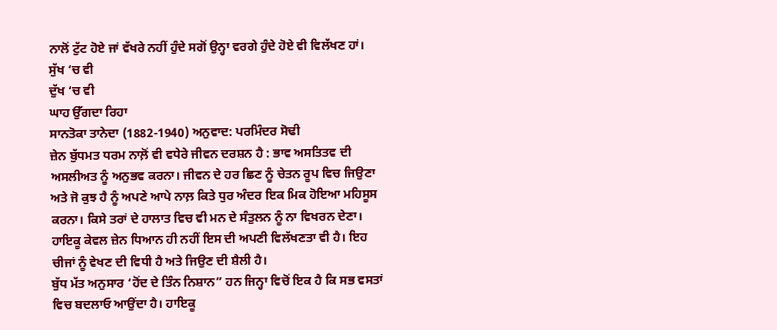ਨਾਲੋਂ ਟੁੱਟ ਹੋਏ ਜਾਂ ਵੱਖਰੇ ਨਹੀਂ ਹੁੰਦੇ ਸਗੋਂ ਉਨ੍ਹਾ ਵਰਗੇ ਹੁੰਦੇ ਹੋਏ ਵੀ ਵਿਲੱਖਣ ਹਾਂ।
ਸੁੱਖ ‘ਚ ਵੀ
ਦੁੱਖ ‘ਚ ਵੀ
ਘਾਹ ਉੱਗਦਾ ਰਿਹਾ
ਸਾਨਤੋਕਾ ਤਾਨੇਦਾ (1882-1940) ਅਨੁਵਾਦ: ਪਰਮਿੰਦਰ ਸੋਢੀ
ਜ਼ੇਨ ਬੁੱਧਮਤ ਧਰਮ ਨਾਲ਼ੋਂ ਵੀ ਵਧੇਰੇ ਜੀਵਨ ਦਰਸ਼ਨ ਹੈ : ਭਾਵ ਅਸਤਿਤਵ ਦੀ ਅਸਲੀਅਤ ਨੂੰ ਅਨੁਭਵ ਕਰਨਾ। ਜੀਵਨ ਦੇ ਹਰ ਛਿਣ ਨੂੰ ਚੇਤਨ ਰੂਪ ਵਿਚ ਜਿਉਣਾ ਅਤੇ ਜੋ ਕੁਝ ਹੈ ਨੂੰ ਅਪਣੇ ਆਪੇ ਨਾਲ਼ ਕਿਤੇ ਧੁਰ ਅੰਦਰ ਇਕ ਮਿਕ ਹੋਇਆ ਮਹਿਸੂਸ ਕਰਨਾ। ਕਿਸੇ ਤਰਾਂ ਦੇ ਹਾਲਾਤ ਵਿਚ ਵੀ ਮਨ ਦੇ ਸੰਤੁਲਨ ਨੂੰ ਨਾ ਵਿਖਰਨ ਦੇਣਾ। ਹਾਇਕੂ ਕੇਵਲ ਜ਼ੇਨ ਧਿਆਨ ਹੀ ਨਹੀਂ ਇਸ ਦੀ ਅਪਣੀ ਵਿਲੱਖਣਤਾ ਵੀ ਹੈ। ਇਹ ਚੀਜਾਂ ਨੂੰ ਵੇਖਣ ਦੀ ਵਿਧੀ ਹੈ ਅਤੇ ਜਿਉਣ ਦੀ ਸ਼ੈਲੀ ਹੈ।
ਬੁੱਧ ਮੱਤ ਅਨੁਸਾਰ ‘ਹੋਂਦ ਦੇ ਤਿੰਨ ਨਿਸ਼ਾਨ” ਹਨ ਜਿਨ੍ਹਾ ਵਿਚੋਂ ਇਕ ਹੈ ਕਿ ਸਭ ਵਸਤਾਂ ਵਿਚ ਬਦਲਾਓ ਆਉਂਦਾ ਹੈ। ਹਾਇਕੂ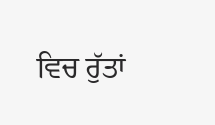ਵਿਚ ਰੁੱਤਾਂ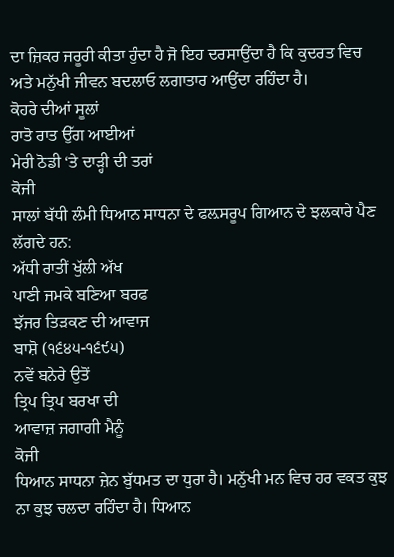ਦਾ ਜ਼ਿਕਰ ਜਰੂਰੀ ਕੀਤਾ ਹੁੰਦਾ ਹੈ ਜੋ ਇਹ ਦਰਸਾਉਂਦਾ ਹੈ ਕਿ ਕੁਦਰਤ ਵਿਚ ਅਤੇ ਮਨੁੱਖੀ ਜੀਵਨ ਬਦਲਾਓ ਲਗਾਤਾਰ ਆਉਂਦਾ ਰਹਿੰਦਾ ਹੈ।
ਕੋਹਰੇ ਦੀਆਂ ਸੂਲਾਂ
ਰਾਤੋ ਰਾਤ ਉੱਗ ਆਈਆਂ
ਮੇਰੀ ਠੋਡੀ ‘ਤੇ ਦਾੜ੍ਹੀ ਦੀ ਤਰਾਂ
ਕੋਜੀ
ਸਾਲਾਂ ਬੱਧੀ ਲੰਮੀ ਧਿਆਨ ਸਾਧਨਾ ਦੇ ਫਲ਼ਸਰੂਪ ਗਿਆਨ ਦੇ ਝਲਕਾਰੇ ਪੈਣ ਲੱਗਦੇ ਹਨ:
ਅੱਧੀ ਰਾਤੀਂ ਖੁੱਲੀ ਅੱਖ
ਪਾਣੀ ਜਮਕੇ ਬਣਿਆ ਬਰਫ
ਝੱਜਰ ਤਿੜਕਣ ਦੀ ਆਵਾਜ
ਬਾਸ਼ੋ (੧੬੪੫-੧੬੯੫)
ਨਵੇਂ ਬਨੇਰੇ ਉਤੋਂ
ਤ੍ਰਿਪ ਤ੍ਰਿਪ ਬਰਖਾ ਦੀ
ਆਵਾਜ਼ ਜਗਾਗੀ ਮੈਨੂੰ
ਕੋਜੀ
ਧਿਆਨ ਸਾਧਨਾ ਜ਼ੇਨ ਬੁੱਧਮਤ ਦਾ ਧੁਰਾ ਹੈ। ਮਨੁੱਖੀ ਮਨ ਵਿਚ ਹਰ ਵਕਤ ਕੁਝ ਨਾ ਕੁਝ ਚਲਦਾ ਰਹਿੰਦਾ ਹੈ। ਧਿਆਨ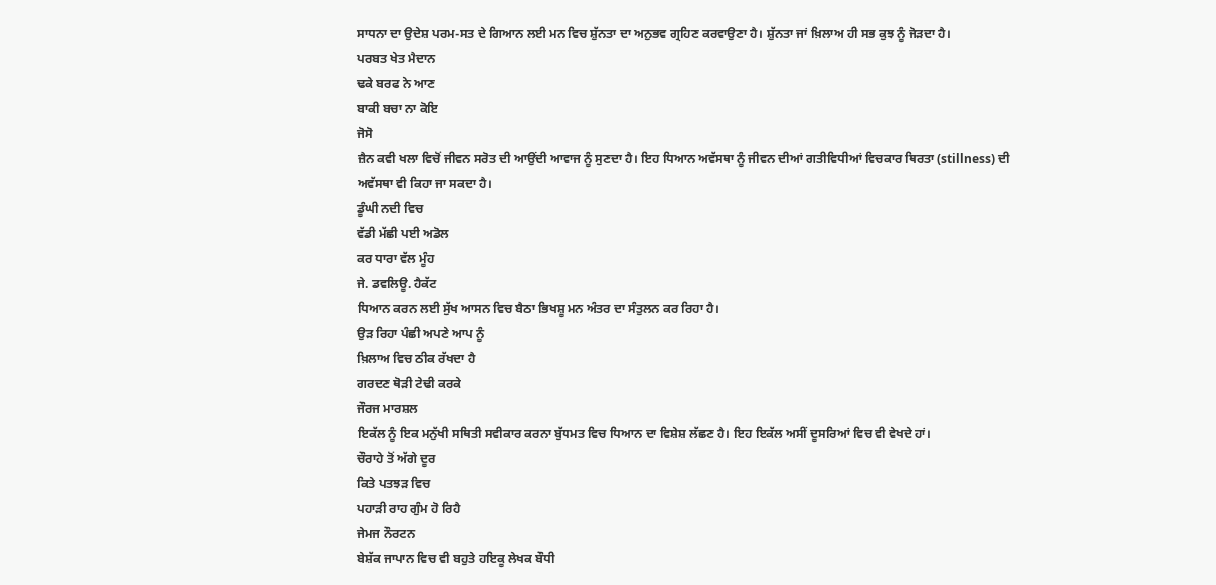ਸਾਧਨਾ ਦਾ ਉਦੇਸ਼ ਪਰਮ-ਸਤ ਦੇ ਗਿਆਨ ਲਈ ਮਨ ਵਿਚ ਸ਼ੁੱਨਤਾ ਦਾ ਅਨੁਭਵ ਗ੍ਰਹਿਣ ਕਰਵਾਉਣਾ ਹੈ। ਸ਼ੁੱਨਤਾ ਜਾਂ ਖ਼ਿਲਾਅ ਹੀ ਸਭ ਕੁਝ ਨੂੰ ਜੋੜਦਾ ਹੈ।
ਪਰਬਤ ਖੇਤ ਮੈਦਾਨ
ਢਕੇ ਬਰਫ ਨੇ ਆਣ
ਬਾਕੀ ਬਚਾ ਨਾ ਕੋਇ
ਜੋਸੋ
ਜ਼ੈਨ ਕਵੀ ਖਲਾ ਵਿਚੋਂ ਜੀਵਨ ਸਰੋਤ ਦੀ ਆਉਂਦੀ ਆਵਾਜ ਨੂੰ ਸੁਣਦਾ ਹੈ। ਇਹ ਧਿਆਨ ਅਵੱਸਥਾ ਨੂੰ ਜੀਵਨ ਦੀਆਂ ਗਤੀਵਿਧੀਆਂ ਵਿਚਕਾਰ ਥਿਰਤਾ (stillness) ਦੀ ਅਵੱਸਥਾ ਵੀ ਕਿਹਾ ਜਾ ਸਕਦਾ ਹੈ।
ਡੂੰਘੀ ਨਦੀ ਵਿਚ
ਵੱਡੀ ਮੱਛੀ ਪਈ ਅਡੋਲ
ਕਰ ਧਾਰਾ ਵੱਲ ਮੂੰਹ
ਜੇ. ਡਵਲਿਊ. ਹੈਕੱਟ
ਧਿਆਨ ਕਰਨ ਲਈ ਸੁੱਖ ਆਸਨ ਵਿਚ ਬੈਠਾ ਭਿਖਸ਼ੂ ਮਨ ਅੰਤਰ ਦਾ ਸੰਤੁਲਨ ਕਰ ਰਿਹਾ ਹੈ।
ਉੜ ਰਿਹਾ ਪੰਛੀ ਅਪਣੇ ਆਪ ਨੂੰ
ਖ਼ਿਲਾਅ ਵਿਚ ਠੀਕ ਰੱਖਦਾ ਹੈ
ਗਰਦਣ ਥੋੜੀ ਟੇਢੀ ਕਰਕੇ
ਜੌਰਜ ਮਾਰਸ਼ਲ
ਇਕੱਲ ਨੂੰ ਇਕ ਮਨੁੱਖੀ ਸਥਿਤੀ ਸਵੀਕਾਰ ਕਰਨਾ ਬੁੱਧਮਤ ਵਿਚ ਧਿਆਨ ਦਾ ਵਿਸ਼ੇਸ਼ ਲੱਛਣ ਹੈ। ਇਹ ਇਕੱਲ ਅਸੀਂ ਦੂਸਰਿਆਂ ਵਿਚ ਵੀ ਵੇਖਦੇ ਹਾਂ।
ਚੌਰਾਹੇ ਤੋਂ ਅੱਗੇ ਦੂਰ
ਕਿਤੇ ਪਤਝੜ ਵਿਚ
ਪਹਾੜੀ ਰਾਹ ਗੁੰਮ ਹੋ ਰਿਹੈ
ਜੇਮਜ ਨੌਰਟਨ
ਬੇਸ਼ੱਕ ਜਾਪਾਨ ਵਿਚ ਵੀ ਬਹੁਤੇ ਹਇਕੂ ਲੇਖਕ ਬੌਧੀ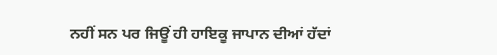ਨਹੀਂ ਸਨ ਪਰ ਜਿਊਂ ਹੀ ਹਾਇਕੂ ਜਾਪਾਨ ਦੀਆਂ ਹੱਦਾਂ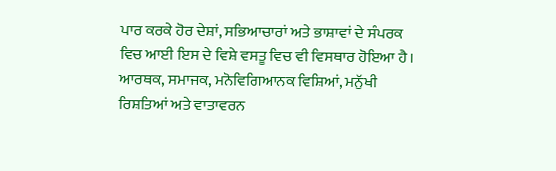ਪਾਰ ਕਰਕੇ ਹੋਰ ਦੇਸ਼ਾਂ, ਸਭਿਆਚਾਰਾਂ ਅਤੇ ਭਾਸ਼ਾਵਾਂ ਦੇ ਸੰਪਰਕ ਵਿਚ ਆਈ ਇਸ ਦੇ ਵਿਸ਼ੇ ਵਸਤੂ ਵਿਚ ਵੀ ਵਿਸਥਾਰ ਹੋਇਆ ਹੈ। ਆਰਥਕ, ਸਮਾਜਕ, ਮਨੋਵਿਗਿਆਨਕ ਵਿਸ਼ਿਆਂ, ਮਨੁੱਖੀ ਰਿਸ਼ਤਿਆਂ ਅਤੇ ਵਾਤਾਵਰਨ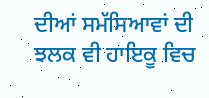ਦੀਆਂ ਸਮੱਸਿਆਵਾਂ ਦੀ ਝਲਕ ਵੀ ਹਾਇਕੂ ਵਿਚ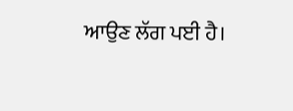ਆਉਣ ਲੱਗ ਪਈ ਹੈ।